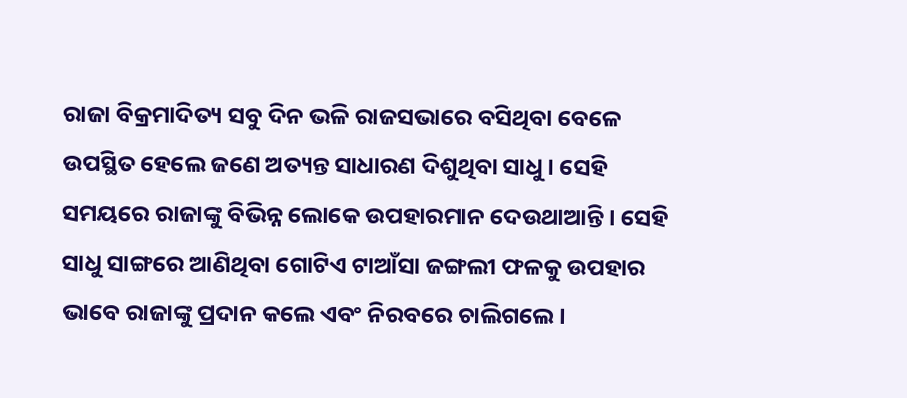ରାଜା ବିକ୍ରମାଦିତ୍ୟ ସବୁ ଦିନ ଭଳି ରାଜସଭାରେ ବସିଥିବା ବେଳେ ଉପସ୍ଥିତ ହେଲେ ଜଣେ ଅତ୍ୟନ୍ତ ସାଧାରଣ ଦିଶୁଥିବା ସାଧୁ। ସେହି ସମୟରେ ରାଜାଙ୍କୁ ବିଭିନ୍ନ ଲୋକେ ଉପହାରମାନ ଦେଉଥାଆନ୍ତି। ସେହି ସାଧୁ ସାଙ୍ଗରେ ଆଣିଥିବା ଗୋଟିଏ ଟାଆଁସା‌ ଜଙ୍ଗଲୀ ଫଳକୁ ଉପହାର ଭାବେ ରାଜାଙ୍କୁ ପ୍ରଦାନ କଲେ ଏବଂ ନିରବରେ ଚାଲିଗଲେ।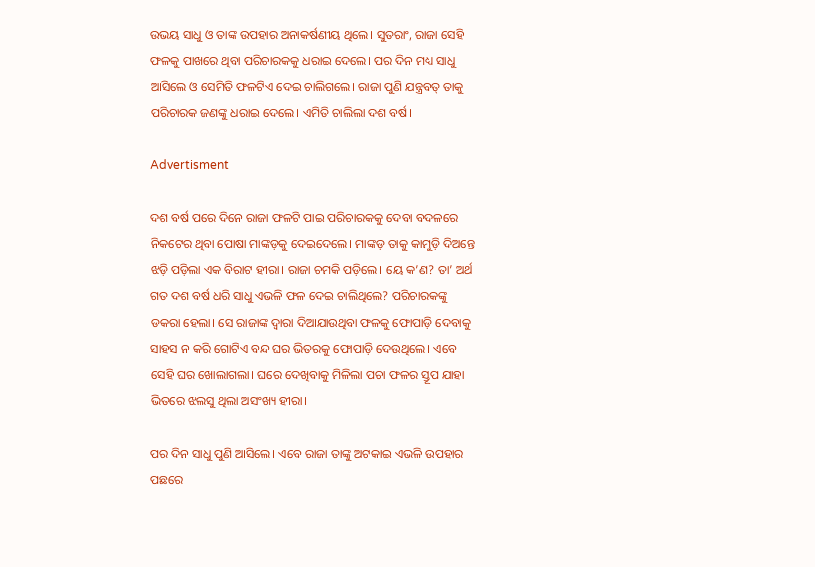ଉଭୟ ସାଧୁ ଓ ତାଙ୍କ ଉପହାର ଅନାକର୍ଷଣୀୟ ଥିଲେ। ସୁତରାଂ, ରାଜା ସେହି ଫଳକୁ ପାଖରେ ଥିବା ପରିଚାରକକୁ ଧରାଇ ଦେଲେ। ପର ଦିନ ମଧ୍ୟ ସାଧୁ ଆସିଲେ ଓ ସେମିତି ଫଳଟିଏ ଦେଇ ଚାଲିଗଲେ। ରାଜା ପୁଣି ଯନ୍ତ୍ରବତ୍‌ ତାକୁ ପରିଚାରକ ଜଣଙ୍କୁ ଧରାଇ ଦେଲେ। ଏମିତି ଚାଲିଲା ଦଶ ବର୍ଷ।

Advertisment

ଦଶ ବର୍ଷ ପରେ ଦିନେ ରାଜା ଫଳଟି ପାଇ ପରିଚାରକକୁ ଦେବା ବଦଳରେ ନିକଟ‌େର ଥିବା ପୋଷା ମାଙ୍କଡ଼କୁ ଦେଇଦେଲେ। ମାଙ୍କଡ଼ ତାକୁ କାମୁଡ଼ି ଦିଅନ୍ତେ ଝଡ଼ି ପଡ଼ିଲା ଏକ ବିରାଟ ହୀରା। ରାଜା ଚମକି ପଡ଼ିଲେ। ୟେ କ’ଣ? ତା’ ଅର୍ଥ ଗତ ଦଶ ବର୍ଷ ଧରି ସାଧୁ ଏଭଳି ଫଳ ଦେଇ ଚାଲିଥିଲେ? ପରିଚାରକଙ୍କୁ ଡକରା ହେଲା। ସେ ରାଜାଙ୍କ ଦ୍ବାରା ଦିଆଯାଉଥିବା ଫଳକୁ ଫୋପାଡ଼ି ଦେବାକୁ ସାହସ ନ କରି ଗୋଟିଏ ବନ୍ଦ ଘର ଭିତରକୁ ଫୋପାଡ଼ି ଦେଉଥିଲେ। ଏବେ ସେହି ଘର ଖୋଲାଗଲା। ଘରେ ଦେଖିବାକୁ ମିଳିଲା ପଚା ଫଳର ସ୍ତୂପ ଯାହା ଭିତରେ ଝଲସୁ ଥିଲା ଅସଂଖ୍ୟ ହୀରା।

ପର ଦିନ ସାଧୁ ପୁଣି ଆସିଲେ। ଏବେ ରାଜା ତାଙ୍କୁ ଅଟକାଇ ଏଭଳି ଉପହାର ପଛରେ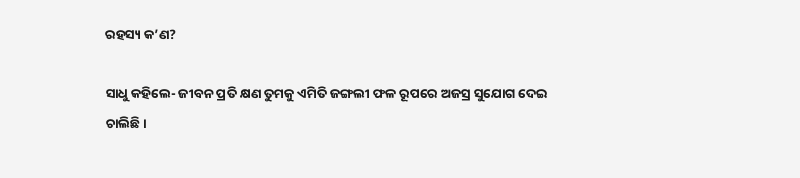ରହସ୍ୟ କ’ଣ?

ସା‌ଧୁ କହିଲେ- ଜୀବନ ପ୍ରତି କ୍ଷଣ ତୁମକୁ ଏମିତି ଜଙ୍ଗଲୀ ଫଳ ରୂପରେ ଅଜସ୍ର ସୁଯୋଗ ଦେଇ ଚାଲିଛି।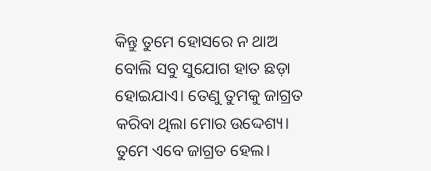କିନ୍ତୁ ତୁମେ ହୋସରେ ନ ଥାଅ ବୋଲି ସବୁ ସୁଯୋଗ ହାତ ଛଡ଼ା ହୋଇଯାଏ। ତେଣୁ ତୁମକୁ ଜାଗ୍ରତ କରିବା ଥିଲା ମୋର ଉଦ୍ଦେଶ୍ୟ। ତୁମେ ଏବେ ଜାଗ୍ରତ ହେଲ।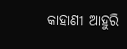କାହାଣୀ ଆହୁରି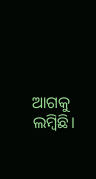ଆଗକୁ ଲମ୍ବିଛି।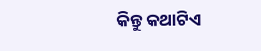କିନ୍ତୁ କଥାଟିଏ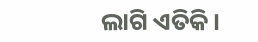ଲାଗି ଏତିକି।